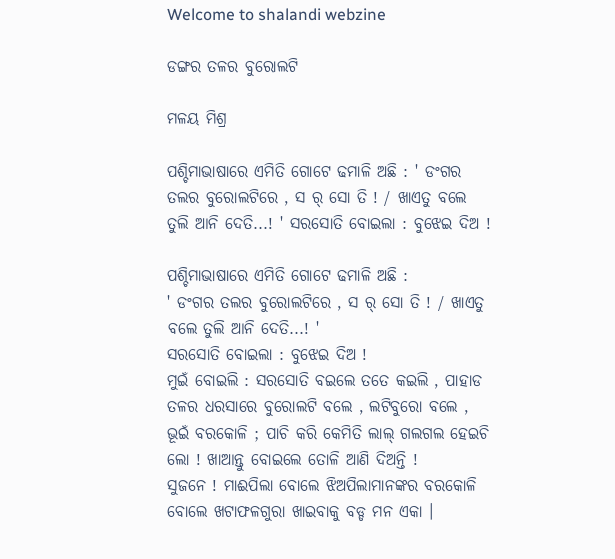Welcome to shalandi webzine

ଡଙ୍ଗର ତଳର ବୁରୋଲଟି

ମଳୟ ମିଶ୍ର

ପଶ୍ଚିମାଭାଷାରେ ଏମିତି ଗୋଟେ ଢମାଳି ଅଛି : ' ଡଂଗର ତଲର ବୁରୋଲଟିରେ , ସ ର୍ ସୋ ତି ! / ଖାଏତୁ ବଲେ ତୁଲି ଆନି ଦେତି...! ' ସରସୋତି ବୋଇଲା : ବୁଝେଇ ଦିଅ !

ପଶ୍ଚିମାଭାଷାରେ ଏମିତି ଗୋଟେ ଢମାଳି ଅଛି :
' ଡଂଗର ତଲର ବୁରୋଲଟିରେ , ସ ର୍ ସୋ ତି ! / ଖାଏତୁ ବଲେ ତୁଲି ଆନି ଦେତି...! '
ସରସୋତି ବୋଇଲା : ବୁଝେଇ ଦିଅ !
ମୁଇଁ ବୋଇଲି : ସରସୋତି ବଇଲେ ତତେ କଇଲି , ପାହାଡ ତଳର ଧରସାରେ ବୁରୋଲଟି ବଲେ , ଲଟିବୁରୋ ବଲେ , ଭୂଇଁ ବରକୋଳି ; ପାଚି କରି କେମିତି ଲାଲ୍ ଗଲଗଲ ହେଇଚି ଲୋ ! ଖାଆନ୍ତୁ ବୋଇଲେ ତୋଳି ଆଣି ଦିଅନ୍ତି !
ସୁଜନେ ! ମାଈପିଲା ବୋଲେ ଝିଅପିଲାମାନଙ୍କର ବରକୋଳି ବୋଲେ ଖଟାଫଳଗୁରା ଖାଇବାକୁ ବଡ୍ଡ ମନ ଏକା ।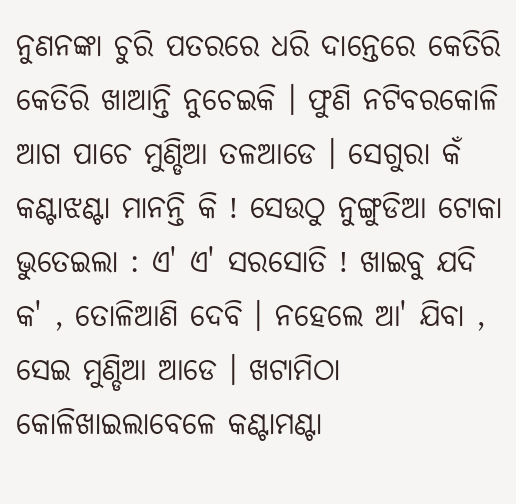ନୁଣନଙ୍କା ଚୁରି ପତରରେ ଧରି ଦାନ୍ତେରେ କେତିରି କେତିରି ଖାଆନ୍ତି ନୁଚେଇକି । ଫୁଣି ନଟିବରକୋଳି ଆଗ ପାଚେ ମୁଣ୍ଡିଆ ତଳଆଡେ । ସେଗୁରା କଁ କଣ୍ଟାଝଣ୍ଟା ମାନନ୍ତି କି ! ସେଉଠୁ ନୁଙ୍ଗୁଡିଆ ଟୋକା ଭୁତେଇଲା : ଏ' ଏ' ସରସୋତି ! ଖାଇବୁ ଯଦି କ' , ତୋଳିଆଣି ଦେବି । ନହେଲେ ଆ' ଯିବା , ସେଇ ମୁଣ୍ଡିଆ ଆଡେ । ଖଟାମିଠା କୋଳିଖାଇଲାବେଳେ କଣ୍ଟାମଣ୍ଟା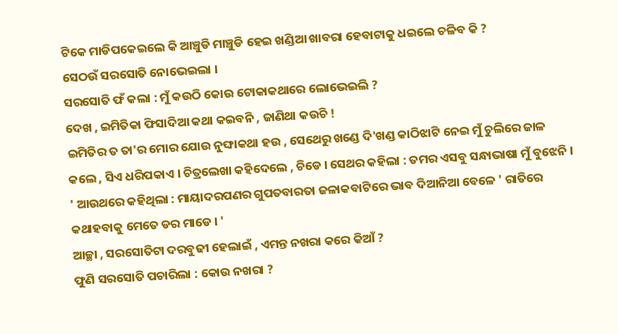ଟିକେ ମାଡିପକେଇଲେ କି ଆଞ୍ଚୁଡି ମାଞ୍ଚୁଡି ହେଇ ଖଣ୍ଡିଆ ଖାବରା ହେବାଟାକୁ ଧଇଲେ ଚଳିବ କି ?
ସେଠଉଁ ସରସୋତି ନୋଭେଇଲା ।
ସରସୋତି ଫଁ କଲା : ମୁଁ କଉଠି କୋଉ ଟୋକାକଥାରେ ଲୋଭେଇଲି ?
ଦେଖ , ଇମିତିକା ଫିସାଦିଆ କଥା କଇବନି , ଜାଣିଥା କଉଚି !
ଇମିତିର ତ ତା'ର ମୋର ଯୋଉ ନୁଙ୍ଘାକଥା ହଉ , ସେଥେରୁ ଖଣ୍ଡେ ଦି'ଖଣ୍ଡ କାଠିଝାଟି ନେଇ ମୁଁ ଚୁଲିରେ ଜାଳ କଲେ , ସିଏ ଧରିପକାଏ । ଚିତ୍ରଲେଖା କହିଦେଲେ , ଚିଡେ । ସେଥର କହିଲା : ତମର ଏସବୁ ସନ୍ଧାଭାଷା ମୁଁ ବୁଝେନି । ' ଆଉଥରେ କହିଥିଲା : ମାୟାଦରପଣର ଗୁପତବାରତା ଜଳାକବାଟିରେ ଭାବ ଦିଆନିଆ ବେଳେ ' ରାତିରେ କଥାହବାକୁ ମେତେ ଡର ମାଡେ । '
ଆଚ୍ଛା , ସରସୋତିଟା ଦରବୁଢୀ ହେଲାଇଁ , ଏମନ୍ତ ନଖରା କରେ କିଆଁ ?
ଫୁଣି ସରସୋତି ପଚାରିଲା : କୋଉ ନଖରା ?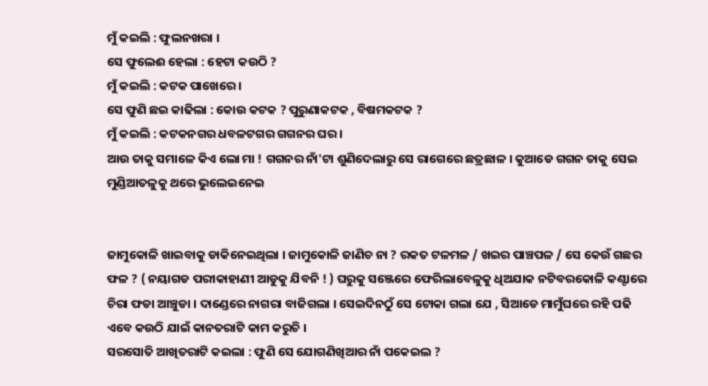ମୁଁ କଇଲି : ଫୁଲନଖରା ।
ସେ ଫୁଲେଈ ହେଲା : ହେଟା କଉଠି ?
ମୁଁ କଇଲି : କଟକ ପାଖେରେ ।
ସେ ଫୁଣି ଛଇ କାଢିଲା : କୋଉ କଟକ ? ପୁରୁଣାକଟକ , ବିଷମକଟକ ?
ମୁଁ କଇଲି : କଟକନଗର ଧବଳଟଗର ଗଗନର ଘର ।
ଆଉ ତାକୁ ସମାଳେ କିଏ ଲୋ ମା ! ଗଗନର ନାଁ'ଟା ଶୁଣିଦେଲାରୁ ସେ ରାଗେରେ ଛତ୍ରଛାଳ । କୁଆଡେ ଗଗନ ତାକୁ ସେଇ ମୁଣ୍ଡିଆତଳୁକୁ ଥରେ ଭୁଲେଇନେଇ


ଜାମୁକୋଳି ଖାଇବାକୁ ଡାକିନେଇଥିଲା । ଜାମୁକୋଳି ଜାଣିଚ ନା ? ରକତ ଟଳମଳ / ଖଇର ପାଞ୍ଚପଳ / ସେ କେଉଁ ଗଛର ଫଳ ? ( ନୟାଗଡ ପରୀକାହାଣୀ ଆଡୁକୁ ଯିବନି ! ) ଘରୁକୁ ସଞ୍ଜେରେ ଫେରିଲାବେଳୁକୁ ଧିଅଯାକ ନଟିବରକୋଳି କଣ୍ଟାରେ ଚିରା ଫଡା ଆଞ୍ଚୁଡା । ଦାଣ୍ଡେରେ ନାଗରା ବାଜିଗଲା । ସେଇଦିନଠୁଁ ସେ ଟୋକା ଗଲା ଯେ , ସିଆଡେ ମାମୁଁଘରେ ରହି ପଢି ଏବେ କଉଠି ଯାଇଁ କାନତରାଟି କାମ କରୁଚି ।
ସରସୋତି ଆଖିତରାଟି କଇଲା : ଫୁଣି ସେ ଯୋଗଣିଖିଆର ନାଁ ପକେଇଲ ?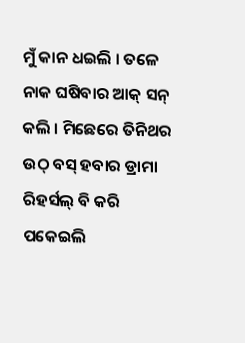ମୁଁ କାନ ଧଇଲି । ତଳେ ନାକ ଘଷିବାର ଆକ୍ ସନ୍ କଲି । ମିଛେରେ ତିନିଥର ଉଠ୍ ବସ୍ ହବାର ଡ୍ରାମା ରିହର୍ସଲ୍ ବି କରି ପକେଇଲି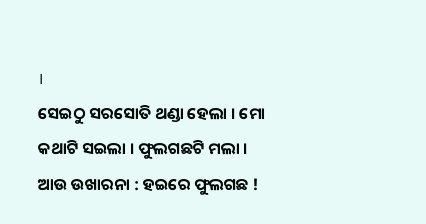।
ସେଇଠୁ ସରସୋତି ଥଣ୍ଡା ହେଲା । ମୋ କଥାଟି ସଇଲା । ଫୁଲଗଛଟି ମଲା ।
ଆଉ ଉଖାରନା : ହଇରେ ଫୁଲଗଛ !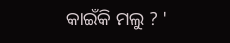କାଇଁକି ମଲୁ ? '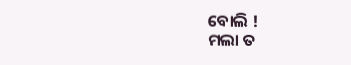ବୋଲି !
ମଲା ତ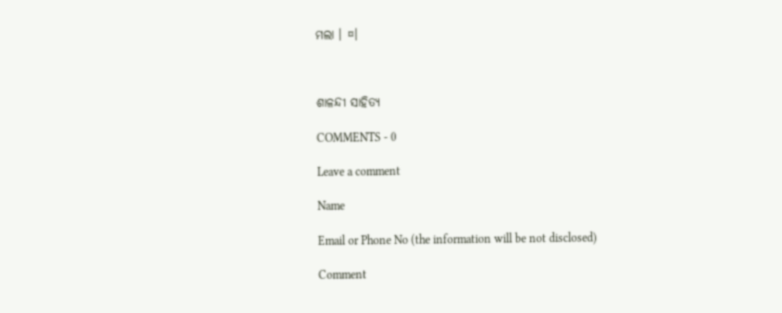ମଲା । ¤।



ଶାଳନ୍ଦୀ ସାହିତ୍ଯ

COMMENTS - 0

Leave a comment

Name

Email or Phone No (the information will be not disclosed)

Comment